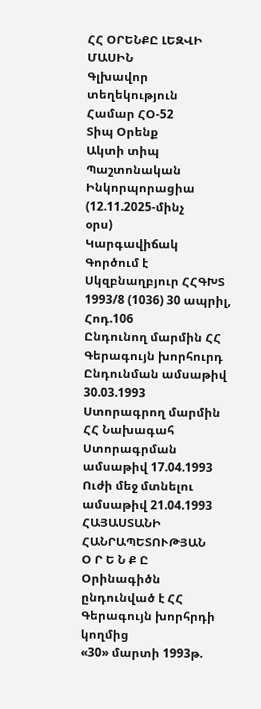ՀՀ ՕՐԵՆՔԸ ԼԵԶՎԻ ՄԱՍԻՆ
Գլխավոր տեղեկություն
Համար ՀՕ-52
Տիպ Օրենք
Ակտի տիպ
Պաշտոնական Ինկորպորացիա (12.11.2025-մինչ
օրս)
Կարգավիճակ Գործում է
Սկզբնաղբյուր ՀՀԳԽՏ 1993/8 (1036) 30 ապրիլ, Հոդ.106
Ընդունող մարմին ՀՀ Գերագույն խորհուրդ
Ընդունման ամսաթիվ 30.03.1993
Ստորագրող մարմին ՀՀ Նախագահ
Ստորագրման ամսաթիվ 17.04.1993
Ուժի մեջ մտնելու ամսաթիվ 21.04.1993
ՀԱՅԱՍՏԱՆԻ ՀԱՆՐԱՊԵՏՈՒԹՅԱՆ
Օ Ր Ե Ն Ք Ը
Օրինագիծն ընդունված է ՀՀ Գերագույն խորհրդի կողմից
«30» մարտի 1993թ.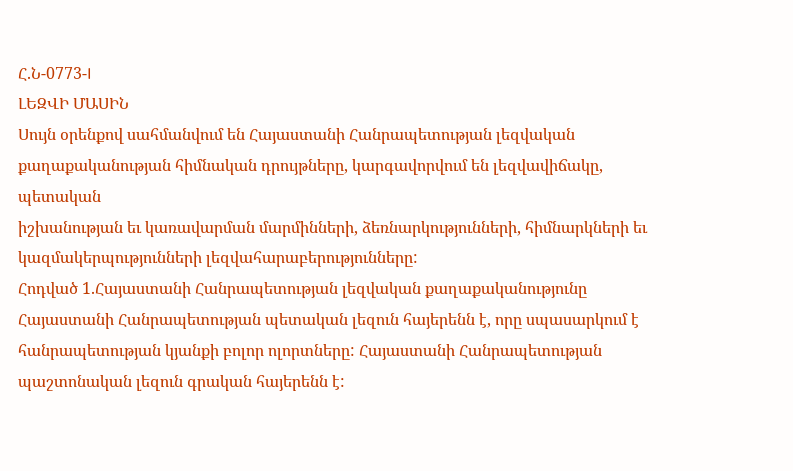Հ.Ն-0773-I
ԼԵԶՎԻ ՄԱՍԻՆ
Սույն օրենքով սահմանվում են Հայաստանի Հանրապետության լեզվական
քաղաքականության հիմնական դրույթները, կարգավորվում են լեզվավիճակը, պետական
իշխանության եւ կառավարման մարմինների, ձեռնարկությունների, հիմնարկների եւ
կազմակերպությունների լեզվահարաբերությունները:
Հոդված 1.Հայաստանի Հանրապետության լեզվական քաղաքականությունը Հայաստանի Հանրապետության պետական լեզուն հայերենն է, որը սպասարկում է հանրապետության կյանքի բոլոր ոլորտները: Հայաստանի Հանրապետության պաշտոնական լեզուն գրական հայերենն է: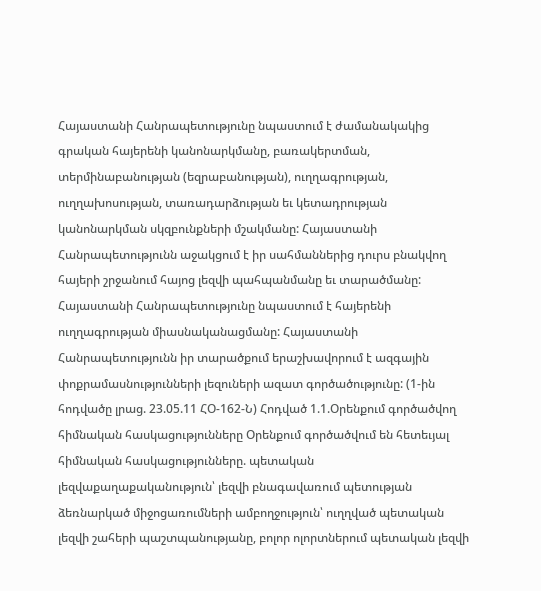Հայաստանի Հանրապետությունը նպաստում է ժամանակակից գրական հայերենի կանոնարկմանը, բառակերտման, տերմինաբանության (եզրաբանության), ուղղագրության, ուղղախոսության, տառադարձության եւ կետադրության կանոնարկման սկզբունքների մշակմանը: Հայաստանի Հանրապետությունն աջակցում է իր սահմաններից դուրս բնակվող հայերի շրջանում հայոց լեզվի պահպանմանը եւ տարածմանը: Հայաստանի Հանրապետությունը նպաստում է հայերենի ուղղագրության միասնականացմանը: Հայաստանի Հանրապետությունն իր տարածքում երաշխավորում է ազգային փոքրամասնությունների լեզուների ազատ գործածությունը: (1-ին հոդվածը լրաց. 23.05.11 ՀՕ-162-Ն) Հոդված 1.1.Օրենքում գործածվող հիմնական հասկացությունները Օրենքում գործածվում են հետեւյալ հիմնական հասկացությունները. պետական լեզվաքաղաքականություն՝ լեզվի բնագավառում պետության ձեռնարկած միջոցառումների ամբողջություն՝ ուղղված պետական լեզվի շահերի պաշտպանությանը, բոլոր ոլորտներում պետական լեզվի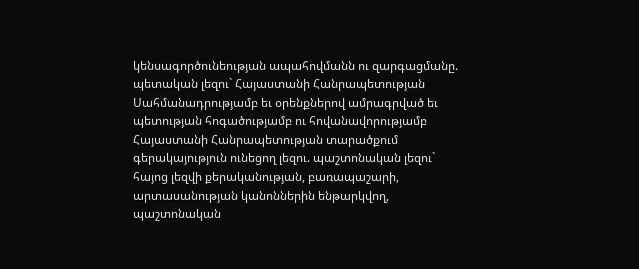կենսագործունեության ապահովմանն ու զարգացմանը. պետական լեզու` Հայաստանի Հանրապետության Սահմանադրությամբ եւ օրենքներով ամրագրված եւ պետության հոգածությամբ ու հովանավորությամբ Հայաստանի Հանրապետության տարածքում գերակայություն ունեցող լեզու. պաշտոնական լեզու` հայոց լեզվի քերականության, բառապաշարի, արտասանության կանոններին ենթարկվող, պաշտոնական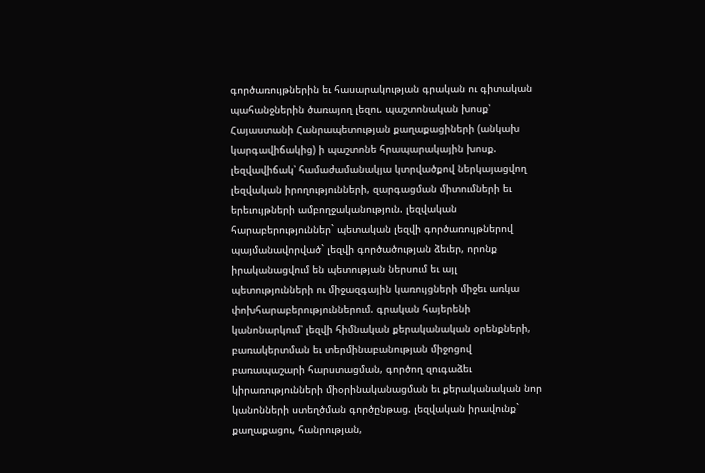գործառույթներին եւ հասարակության գրական ու գիտական պահանջներին ծառայող լեզու. պաշտոնական խոսք՝ Հայաստանի Հանրապետության քաղաքացիների (անկախ կարգավիճակից) ի պաշտոնե հրապարակային խոսք. լեզվավիճակ՝ համաժամանակյա կտրվածքով ներկայացվող լեզվական իրողությունների, զարգացման միտումների եւ երեւույթների ամբողջականություն. լեզվական հարաբերություններ` պետական լեզվի գործառույթներով պայմանավորված` լեզվի գործածության ձեւեր, որոնք իրականացվում են պետության ներսում եւ այլ պետությունների ու միջազգային կառույցների միջեւ առկա փոխհարաբերություններում. գրական հայերենի կանոնարկում՝ լեզվի հիմնական քերականական օրենքների, բառակերտման եւ տերմինաբանության միջոցով բառապաշարի հարստացման, գործող զուգաձեւ կիրառությունների միօրինականացման եւ քերականական նոր կանոնների ստեղծման գործընթաց. լեզվական իրավունք` քաղաքացու, հանրության,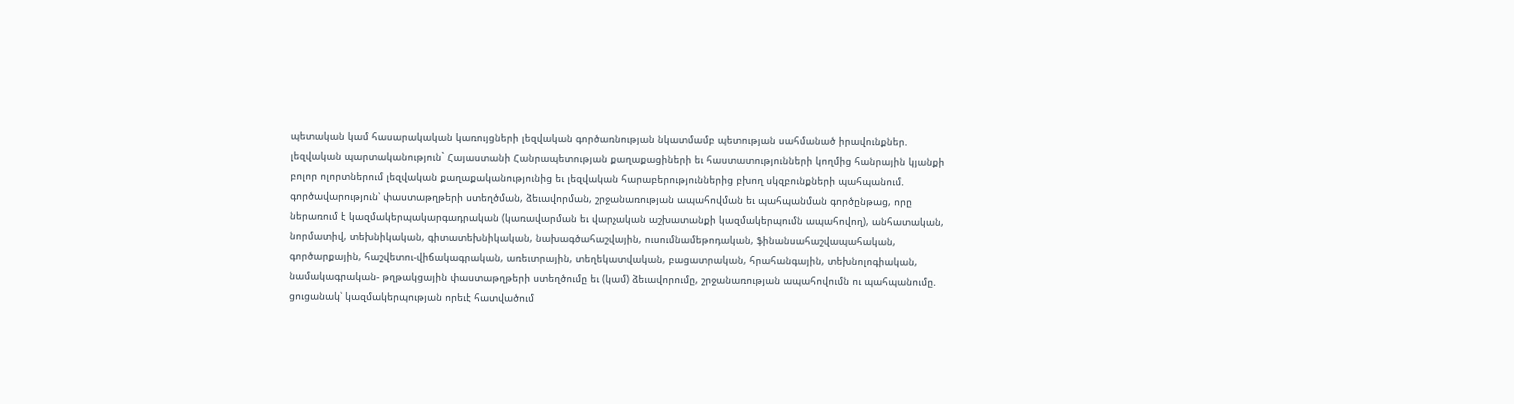պետական կամ հասարակական կառույցների լեզվական գործառնության նկատմամբ պետության սահմանած իրավունքներ. լեզվական պարտականություն` Հայաստանի Հանրապետության քաղաքացիների եւ հաստատությունների կողմից հանրային կյանքի բոլոր ոլորտներում լեզվական քաղաքականությունից եւ լեզվական հարաբերություններից բխող սկզբունքների պահպանում. գործավարություն՝ փաստաթղթերի ստեղծման, ձեւավորման, շրջանառության ապահովման եւ պահպանման գործընթաց, որը ներառում է կազմակերպակարգադրական (կառավարման եւ վարչական աշխատանքի կազմակերպումն ապահովող), անհատական, նորմատիվ, տեխնիկական, գիտատեխնիկական, նախագծահաշվային, ուսումնամեթոդական, ֆինանսահաշվապահական, գործարքային, հաշվետու-վիճակագրական, առեւտրային, տեղեկատվական, բացատրական, հրահանգային, տեխնոլոգիական, նամակագրական- թղթակցային փաստաթղթերի ստեղծումը եւ (կամ) ձեւավորումը, շրջանառության ապահովումն ու պահպանումը. ցուցանակ՝ կազմակերպության որեւէ հատվածում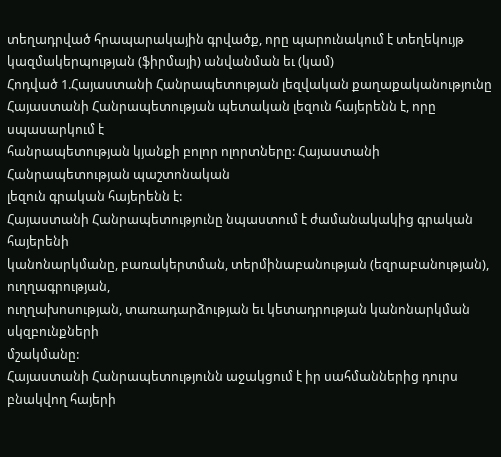տեղադրված հրապարակային գրվածք, որը պարունակում է տեղեկույթ կազմակերպության (ֆիրմայի) անվանման եւ (կամ)
Հոդված 1.Հայաստանի Հանրապետության լեզվական քաղաքականությունը
Հայաստանի Հանրապետության պետական լեզուն հայերենն է, որը սպասարկում է
հանրապետության կյանքի բոլոր ոլորտները: Հայաստանի Հանրապետության պաշտոնական
լեզուն գրական հայերենն է:
Հայաստանի Հանրապետությունը նպաստում է ժամանակակից գրական հայերենի
կանոնարկմանը, բառակերտման, տերմինաբանության (եզրաբանության), ուղղագրության,
ուղղախոսության, տառադարձության եւ կետադրության կանոնարկման սկզբունքների
մշակմանը:
Հայաստանի Հանրապետությունն աջակցում է իր սահմաններից դուրս բնակվող հայերի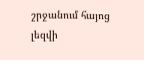շրջանում հայոց լեզվի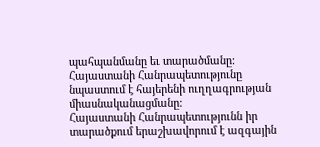պահպանմանը եւ տարածմանը:
Հայաստանի Հանրապետությունը նպաստում է հայերենի ուղղագրության
միասնականացմանը:
Հայաստանի Հանրապետությունն իր տարածքում երաշխավորում է ազգային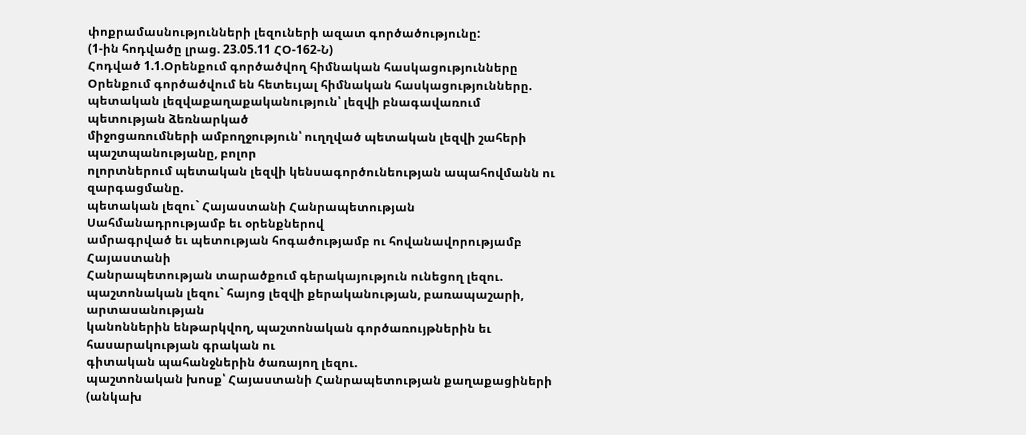փոքրամասնությունների լեզուների ազատ գործածությունը:
(1-ին հոդվածը լրաց. 23.05.11 ՀՕ-162-Ն)
Հոդված 1.1.Օրենքում գործածվող հիմնական հասկացությունները
Օրենքում գործածվում են հետեւյալ հիմնական հասկացությունները.
պետական լեզվաքաղաքականություն՝ լեզվի բնագավառում պետության ձեռնարկած
միջոցառումների ամբողջություն՝ ուղղված պետական լեզվի շահերի պաշտպանությանը, բոլոր
ոլորտներում պետական լեզվի կենսագործունեության ապահովմանն ու զարգացմանը.
պետական լեզու` Հայաստանի Հանրապետության Սահմանադրությամբ եւ օրենքներով
ամրագրված եւ պետության հոգածությամբ ու հովանավորությամբ Հայաստանի
Հանրապետության տարածքում գերակայություն ունեցող լեզու.
պաշտոնական լեզու` հայոց լեզվի քերականության, բառապաշարի, արտասանության
կանոններին ենթարկվող, պաշտոնական գործառույթներին եւ հասարակության գրական ու
գիտական պահանջներին ծառայող լեզու.
պաշտոնական խոսք՝ Հայաստանի Հանրապետության քաղաքացիների (անկախ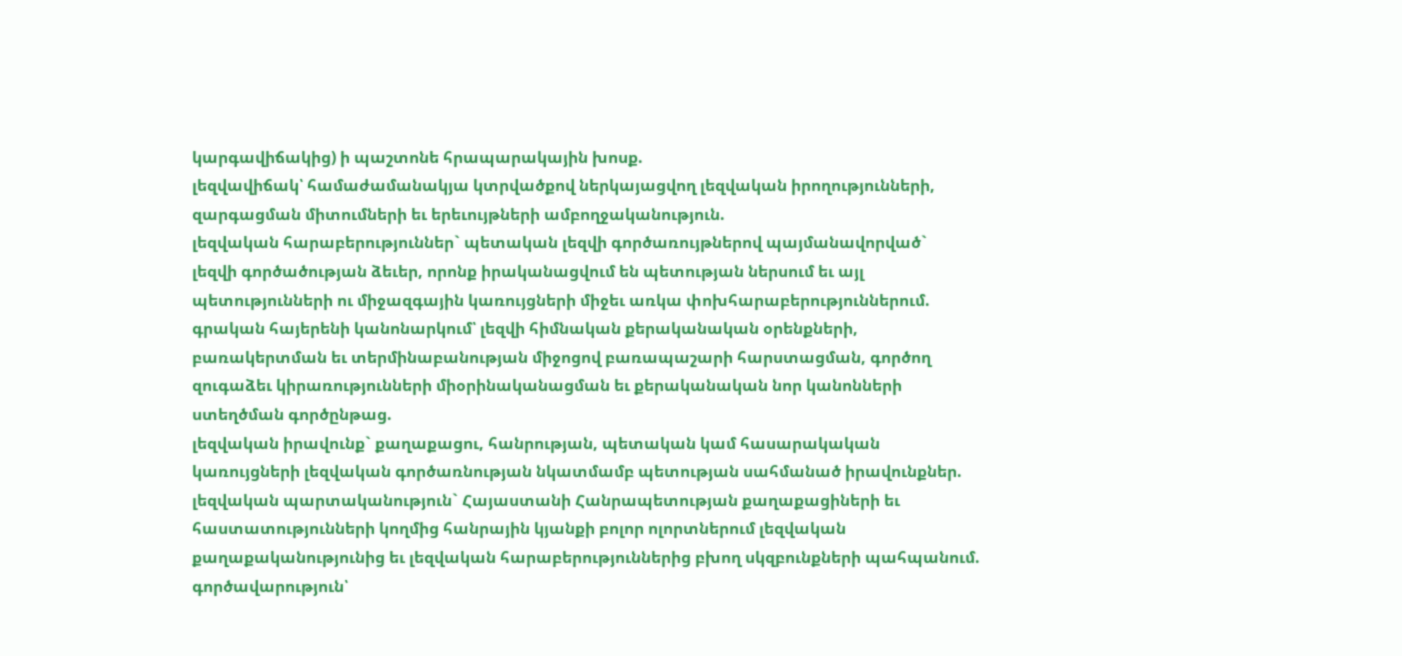կարգավիճակից) ի պաշտոնե հրապարակային խոսք.
լեզվավիճակ՝ համաժամանակյա կտրվածքով ներկայացվող լեզվական իրողությունների,
զարգացման միտումների եւ երեւույթների ամբողջականություն.
լեզվական հարաբերություններ` պետական լեզվի գործառույթներով պայմանավորված`
լեզվի գործածության ձեւեր, որոնք իրականացվում են պետության ներսում եւ այլ
պետությունների ու միջազգային կառույցների միջեւ առկա փոխհարաբերություններում.
գրական հայերենի կանոնարկում՝ լեզվի հիմնական քերականական օրենքների,
բառակերտման եւ տերմինաբանության միջոցով բառապաշարի հարստացման, գործող
զուգաձեւ կիրառությունների միօրինականացման եւ քերականական նոր կանոնների
ստեղծման գործընթաց.
լեզվական իրավունք` քաղաքացու, հանրության, պետական կամ հասարակական
կառույցների լեզվական գործառնության նկատմամբ պետության սահմանած իրավունքներ.
լեզվական պարտականություն` Հայաստանի Հանրապետության քաղաքացիների եւ
հաստատությունների կողմից հանրային կյանքի բոլոր ոլորտներում լեզվական
քաղաքականությունից եւ լեզվական հարաբերություններից բխող սկզբունքների պահպանում.
գործավարություն՝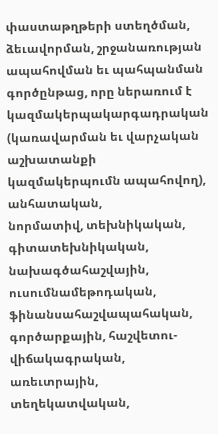փաստաթղթերի ստեղծման, ձեւավորման, շրջանառության
ապահովման եւ պահպանման գործընթաց, որը ներառում է կազմակերպակարգադրական
(կառավարման եւ վարչական աշխատանքի կազմակերպումն ապահովող), անհատական,
նորմատիվ, տեխնիկական, գիտատեխնիկական, նախագծահաշվային, ուսումնամեթոդական,
ֆինանսահաշվապահական, գործարքային, հաշվետու-վիճակագրական, առեւտրային,
տեղեկատվական,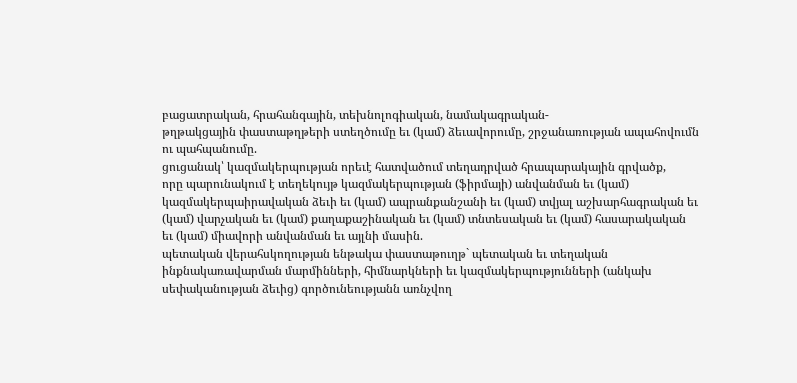բացատրական, հրահանգային, տեխնոլոգիական, նամակագրական-
թղթակցային փաստաթղթերի ստեղծումը եւ (կամ) ձեւավորումը, շրջանառության ապահովումն
ու պահպանումը.
ցուցանակ՝ կազմակերպության որեւէ հատվածում տեղադրված հրապարակային գրվածք,
որը պարունակում է տեղեկույթ կազմակերպության (ֆիրմայի) անվանման եւ (կամ)
կազմակերպաիրավական ձեւի եւ (կամ) ապրանքանշանի եւ (կամ) տվյալ աշխարհագրական եւ
(կամ) վարչական եւ (կամ) քաղաքաշինական եւ (կամ) տնտեսական եւ (կամ) հասարակական
եւ (կամ) միավորի անվանման եւ այլնի մասին.
պետական վերահսկողության ենթակա փաստաթուղթ` պետական եւ տեղական
ինքնակառավարման մարմինների, հիմնարկների եւ կազմակերպությունների (անկախ
սեփականության ձեւից) գործունեությանն առնչվող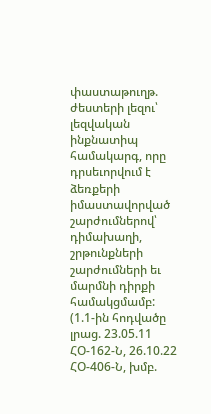փաստաթուղթ.
ժեստերի լեզու՝ լեզվական ինքնատիպ համակարգ, որը դրսեւորվում է ձեռքերի
իմաստավորված շարժումներով՝ դիմախաղի, շրթունքների շարժումների եւ մարմնի դիրքի
համակցմամբ:
(1.1-ին հոդվածը լրաց. 23.05.11 ՀՕ-162-Ն, 26.10.22 ՀՕ-406-Ն, խմբ.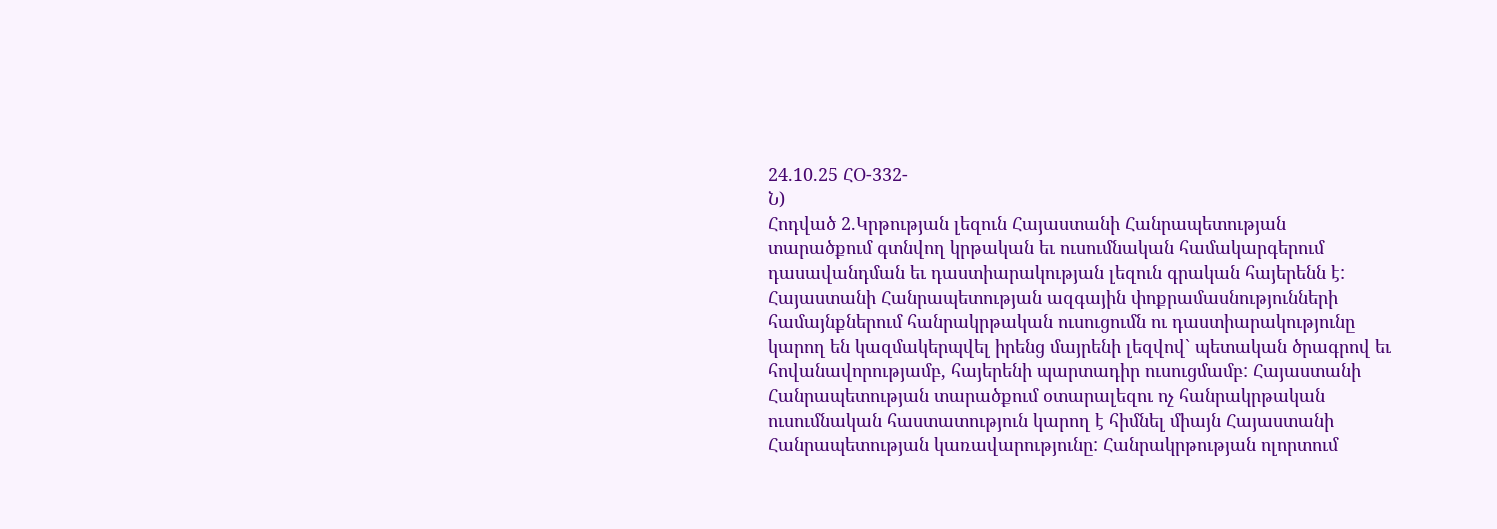24.10.25 ՀՕ-332-
Ն)
Հոդված 2.Կրթության լեզուն Հայաստանի Հանրապետության տարածքում գտնվող կրթական եւ ուսումնական համակարգերում դասավանդման եւ դաստիարակության լեզուն գրական հայերենն է: Հայաստանի Հանրապետության ազգային փոքրամասնությունների համայնքներում հանրակրթական ուսուցումն ու դաստիարակությունը կարող են կազմակերպվել իրենց մայրենի լեզվով` պետական ծրագրով եւ հովանավորությամբ, հայերենի պարտադիր ուսուցմամբ: Հայաստանի Հանրապետության տարածքում օտարալեզու ոչ հանրակրթական ուսումնական հաստատություն կարող է հիմնել միայն Հայաստանի Հանրապետության կառավարությունը: Հանրակրթության ոլորտում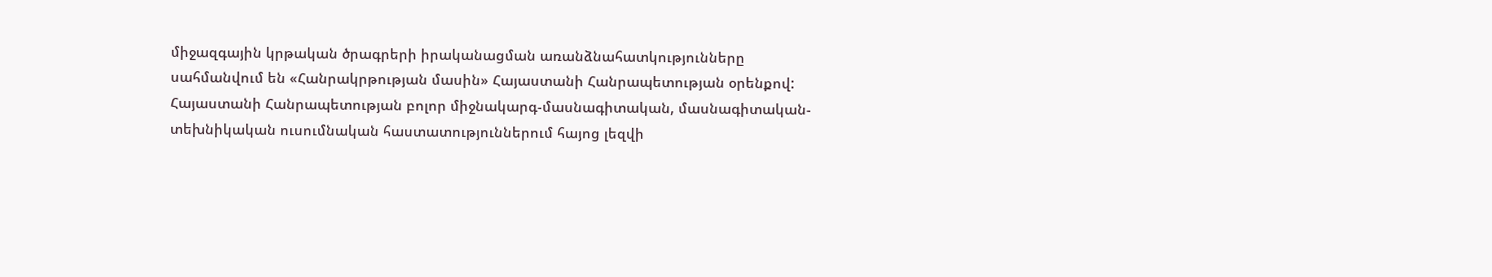միջազգային կրթական ծրագրերի իրականացման առանձնահատկությունները սահմանվում են «Հանրակրթության մասին» Հայաստանի Հանրապետության օրենքով: Հայաստանի Հանրապետության բոլոր միջնակարգ-մասնագիտական, մասնագիտական- տեխնիկական ուսումնական հաստատություններում հայոց լեզվի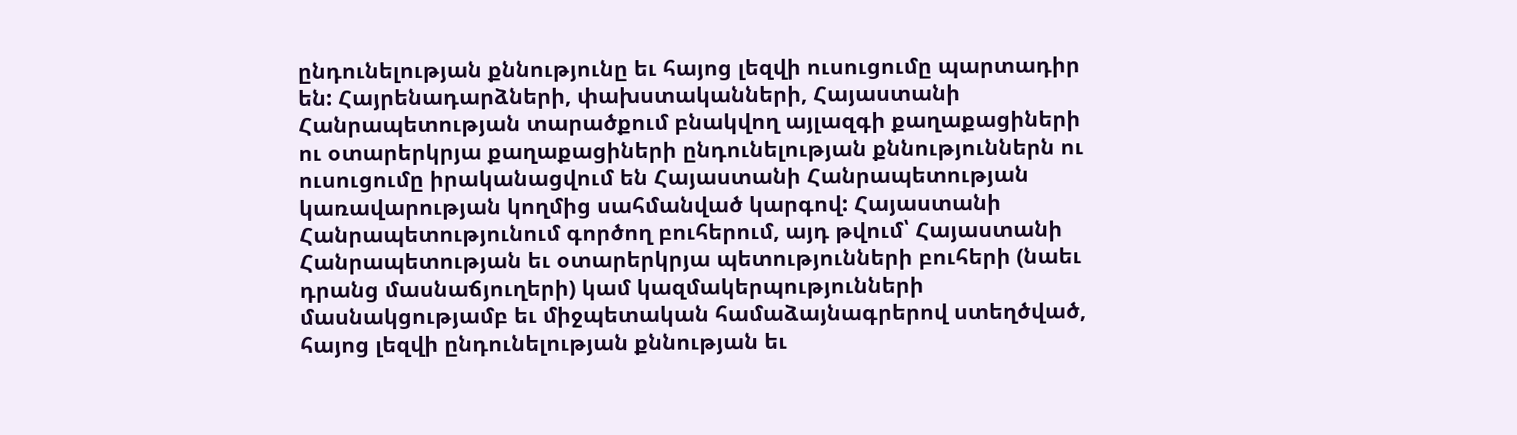ընդունելության քննությունը եւ հայոց լեզվի ուսուցումը պարտադիր են: Հայրենադարձների, փախստականների, Հայաստանի Հանրապետության տարածքում բնակվող այլազգի քաղաքացիների ու օտարերկրյա քաղաքացիների ընդունելության քննություններն ու ուսուցումը իրականացվում են Հայաստանի Հանրապետության կառավարության կողմից սահմանված կարգով: Հայաստանի Հանրապետությունում գործող բուհերում, այդ թվում՝ Հայաստանի Հանրապետության եւ օտարերկրյա պետությունների բուհերի (նաեւ դրանց մասնաճյուղերի) կամ կազմակերպությունների մասնակցությամբ եւ միջպետական համաձայնագրերով ստեղծված, հայոց լեզվի ընդունելության քննության եւ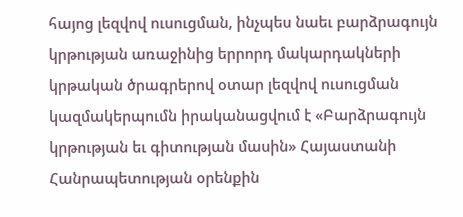հայոց լեզվով ուսուցման, ինչպես նաեւ բարձրագույն կրթության առաջինից երրորդ մակարդակների կրթական ծրագրերով օտար լեզվով ուսուցման կազմակերպումն իրականացվում է «Բարձրագույն կրթության եւ գիտության մասին» Հայաստանի Հանրապետության օրենքին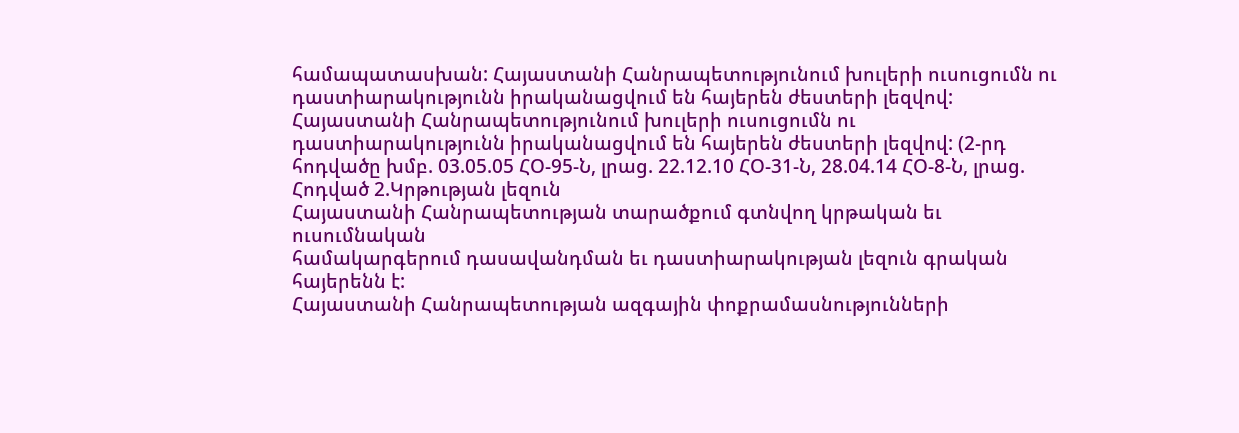համապատասխան: Հայաստանի Հանրապետությունում խուլերի ուսուցումն ու դաստիարակությունն իրականացվում են հայերեն ժեստերի լեզվով: Հայաստանի Հանրապետությունում խուլերի ուսուցումն ու դաստիարակությունն իրականացվում են հայերեն ժեստերի լեզվով: (2-րդ հոդվածը խմբ. 03.05.05 ՀՕ-95-Ն, լրաց. 22.12.10 ՀՕ-31-Ն, 28.04.14 ՀՕ-8-Ն, լրաց.
Հոդված 2.Կրթության լեզուն
Հայաստանի Հանրապետության տարածքում գտնվող կրթական եւ ուսումնական
համակարգերում դասավանդման եւ դաստիարակության լեզուն գրական հայերենն է:
Հայաստանի Հանրապետության ազգային փոքրամասնությունների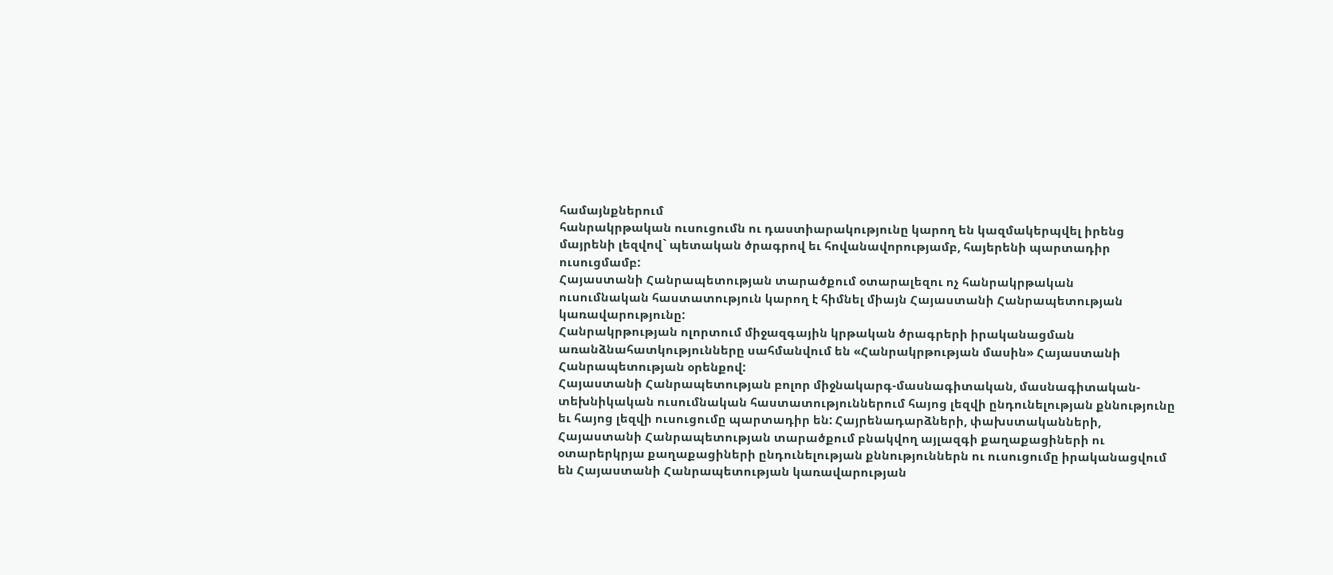համայնքներում
հանրակրթական ուսուցումն ու դաստիարակությունը կարող են կազմակերպվել իրենց
մայրենի լեզվով` պետական ծրագրով եւ հովանավորությամբ, հայերենի պարտադիր
ուսուցմամբ:
Հայաստանի Հանրապետության տարածքում օտարալեզու ոչ հանրակրթական
ուսումնական հաստատություն կարող է հիմնել միայն Հայաստանի Հանրապետության
կառավարությունը:
Հանրակրթության ոլորտում միջազգային կրթական ծրագրերի իրականացման
առանձնահատկությունները սահմանվում են «Հանրակրթության մասին» Հայաստանի
Հանրապետության օրենքով:
Հայաստանի Հանրապետության բոլոր միջնակարգ-մասնագիտական, մասնագիտական-
տեխնիկական ուսումնական հաստատություններում հայոց լեզվի ընդունելության քննությունը
եւ հայոց լեզվի ուսուցումը պարտադիր են: Հայրենադարձների, փախստականների,
Հայաստանի Հանրապետության տարածքում բնակվող այլազգի քաղաքացիների ու
օտարերկրյա քաղաքացիների ընդունելության քննություններն ու ուսուցումը իրականացվում
են Հայաստանի Հանրապետության կառավարության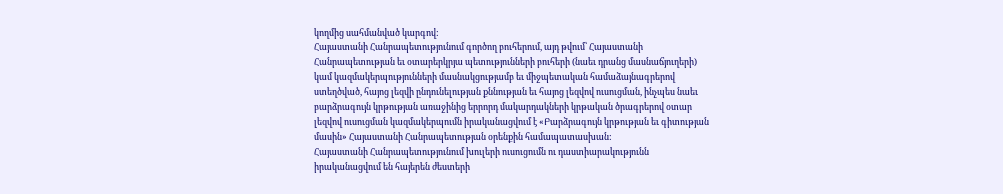կողմից սահմանված կարգով:
Հայաստանի Հանրապետությունում գործող բուհերում, այդ թվում՝ Հայաստանի
Հանրապետության եւ օտարերկրյա պետությունների բուհերի (նաեւ դրանց մասնաճյուղերի)
կամ կազմակերպությունների մասնակցությամբ եւ միջպետական համաձայնագրերով
ստեղծված, հայոց լեզվի ընդունելության քննության եւ հայոց լեզվով ուսուցման, ինչպես նաեւ
բարձրագույն կրթության առաջինից երրորդ մակարդակների կրթական ծրագրերով օտար
լեզվով ուսուցման կազմակերպումն իրականացվում է «Բարձրագույն կրթության եւ գիտության
մասին» Հայաստանի Հանրապետության օրենքին համապատասխան:
Հայաստանի Հանրապետությունում խուլերի ուսուցումն ու դաստիարակությունն
իրականացվում են հայերեն ժեստերի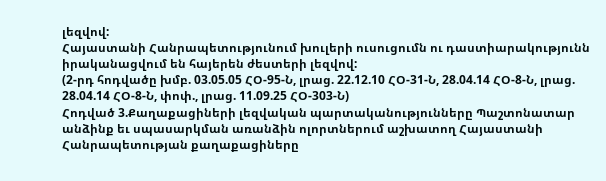լեզվով:
Հայաստանի Հանրապետությունում խուլերի ուսուցումն ու դաստիարակությունն
իրականացվում են հայերեն ժեստերի լեզվով:
(2-րդ հոդվածը խմբ. 03.05.05 ՀՕ-95-Ն, լրաց. 22.12.10 ՀՕ-31-Ն, 28.04.14 ՀՕ-8-Ն, լրաց.
28.04.14 ՀՕ-8-Ն, փոփ., լրաց. 11.09.25 ՀՕ-303-Ն)
Հոդված 3.Քաղաքացիների լեզվական պարտականությունները Պաշտոնատար անձինք եւ սպասարկման առանձին ոլորտներում աշխատող Հայաստանի Հանրապետության քաղաքացիները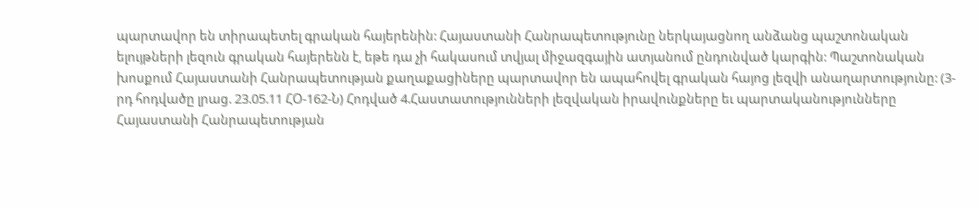պարտավոր են տիրապետել գրական հայերենին: Հայաստանի Հանրապետությունը ներկայացնող անձանց պաշտոնական ելույթների լեզուն գրական հայերենն է, եթե դա չի հակասում տվյալ միջազգային ատյանում ընդունված կարգին: Պաշտոնական խոսքում Հայաստանի Հանրապետության քաղաքացիները պարտավոր են ապահովել գրական հայոց լեզվի անաղարտությունը: (3-րդ հոդվածը լրաց. 23.05.11 ՀՕ-162-Ն) Հոդված 4.Հաստատությունների լեզվական իրավունքները եւ պարտականությունները Հայաստանի Հանրապետության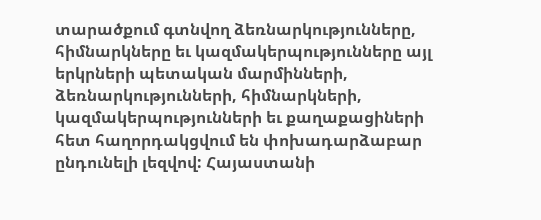տարածքում գտնվող ձեռնարկությունները, հիմնարկները եւ կազմակերպությունները այլ երկրների պետական մարմինների, ձեռնարկությունների, հիմնարկների, կազմակերպությունների եւ քաղաքացիների հետ հաղորդակցվում են փոխադարձաբար ընդունելի լեզվով: Հայաստանի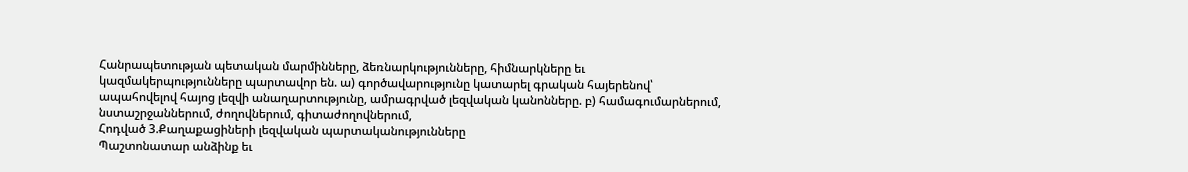Հանրապետության պետական մարմինները, ձեռնարկությունները, հիմնարկները եւ կազմակերպությունները պարտավոր են. ա) գործավարությունը կատարել գրական հայերենով՝ ապահովելով հայոց լեզվի անաղարտությունը, ամրագրված լեզվական կանոնները. բ) համագումարներում, նստաշրջաններում, ժողովներում, գիտաժողովներում,
Հոդված 3.Քաղաքացիների լեզվական պարտականությունները
Պաշտոնատար անձինք եւ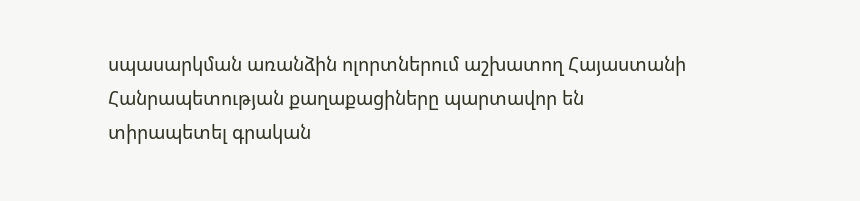սպասարկման առանձին ոլորտներում աշխատող Հայաստանի
Հանրապետության քաղաքացիները պարտավոր են տիրապետել գրական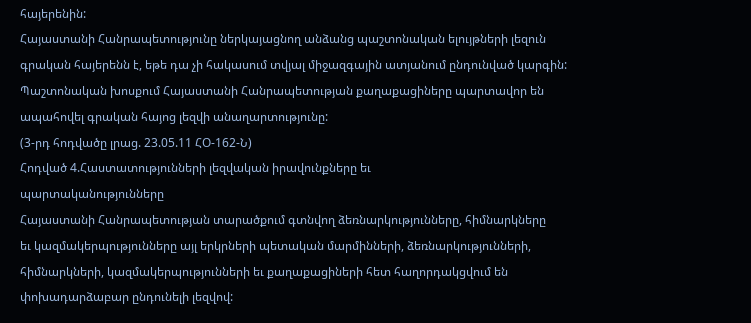հայերենին:
Հայաստանի Հանրապետությունը ներկայացնող անձանց պաշտոնական ելույթների լեզուն
գրական հայերենն է, եթե դա չի հակասում տվյալ միջազգային ատյանում ընդունված կարգին:
Պաշտոնական խոսքում Հայաստանի Հանրապետության քաղաքացիները պարտավոր են
ապահովել գրական հայոց լեզվի անաղարտությունը:
(3-րդ հոդվածը լրաց. 23.05.11 ՀՕ-162-Ն)
Հոդված 4.Հաստատությունների լեզվական իրավունքները եւ
պարտականությունները
Հայաստանի Հանրապետության տարածքում գտնվող ձեռնարկությունները, հիմնարկները
եւ կազմակերպությունները այլ երկրների պետական մարմինների, ձեռնարկությունների,
հիմնարկների, կազմակերպությունների եւ քաղաքացիների հետ հաղորդակցվում են
փոխադարձաբար ընդունելի լեզվով: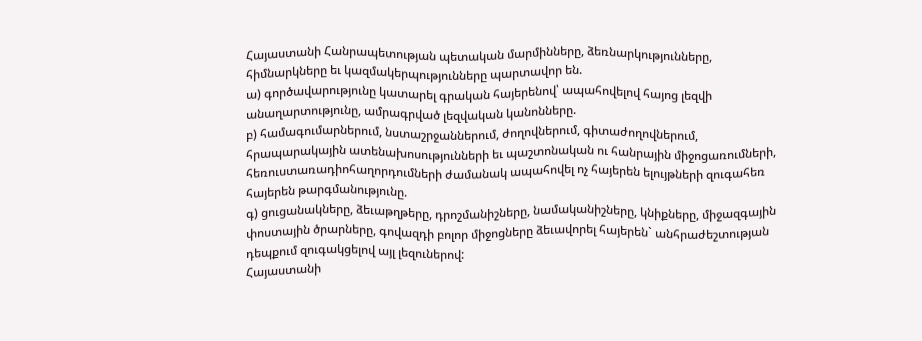Հայաստանի Հանրապետության պետական մարմինները, ձեռնարկությունները,
հիմնարկները եւ կազմակերպությունները պարտավոր են.
ա) գործավարությունը կատարել գրական հայերենով՝ ապահովելով հայոց լեզվի
անաղարտությունը, ամրագրված լեզվական կանոնները.
բ) համագումարներում, նստաշրջաններում, ժողովներում, գիտաժողովներում,
հրապարակային ատենախոսությունների եւ պաշտոնական ու հանրային միջոցառումների,
հեռուստառադիոհաղորդումների ժամանակ ապահովել ոչ հայերեն ելույթների զուգահեռ
հայերեն թարգմանությունը.
գ) ցուցանակները, ձեւաթղթերը, դրոշմանիշները, նամականիշները, կնիքները, միջազգային
փոստային ծրարները, գովազդի բոլոր միջոցները ձեւավորել հայերեն` անհրաժեշտության
դեպքում զուգակցելով այլ լեզուներով:
Հայաստանի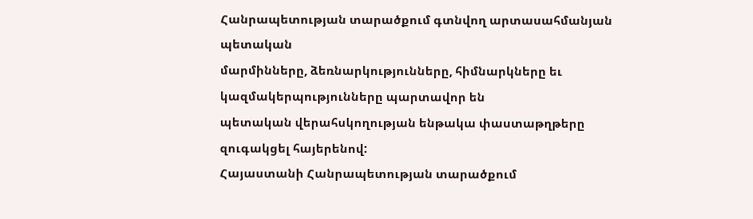Հանրապետության տարածքում գտնվող արտասահմանյան պետական
մարմինները, ձեռնարկությունները, հիմնարկները եւ կազմակերպությունները պարտավոր են
պետական վերահսկողության ենթակա փաստաթղթերը զուգակցել հայերենով:
Հայաստանի Հանրապետության տարածքում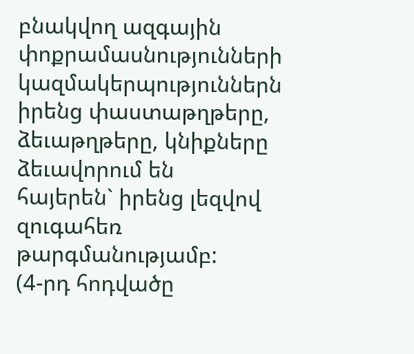բնակվող ազգային փոքրամասնությունների
կազմակերպություններն իրենց փաստաթղթերը, ձեւաթղթերը, կնիքները ձեւավորում են
հայերեն` իրենց լեզվով զուգահեռ թարգմանությամբ:
(4-րդ հոդվածը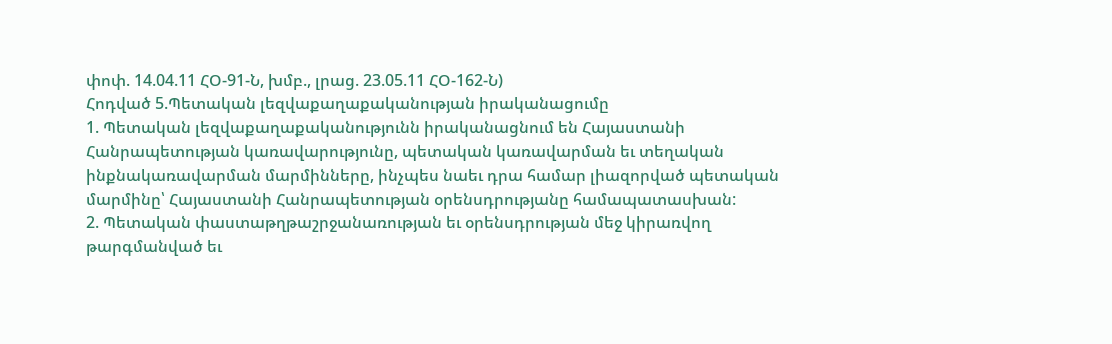փոփ. 14.04.11 ՀՕ-91-Ն, խմբ., լրաց. 23.05.11 ՀՕ-162-Ն)
Հոդված 5.Պետական լեզվաքաղաքականության իրականացումը
1. Պետական լեզվաքաղաքականությունն իրականացնում են Հայաստանի
Հանրապետության կառավարությունը, պետական կառավարման եւ տեղական
ինքնակառավարման մարմինները, ինչպես նաեւ դրա համար լիազորված պետական
մարմինը՝ Հայաստանի Հանրապետության օրենսդրությանը համապատասխան:
2. Պետական փաստաթղթաշրջանառության եւ օրենսդրության մեջ կիրառվող
թարգմանված եւ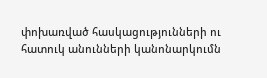փոխառված հասկացությունների ու հատուկ անունների կանոնարկումն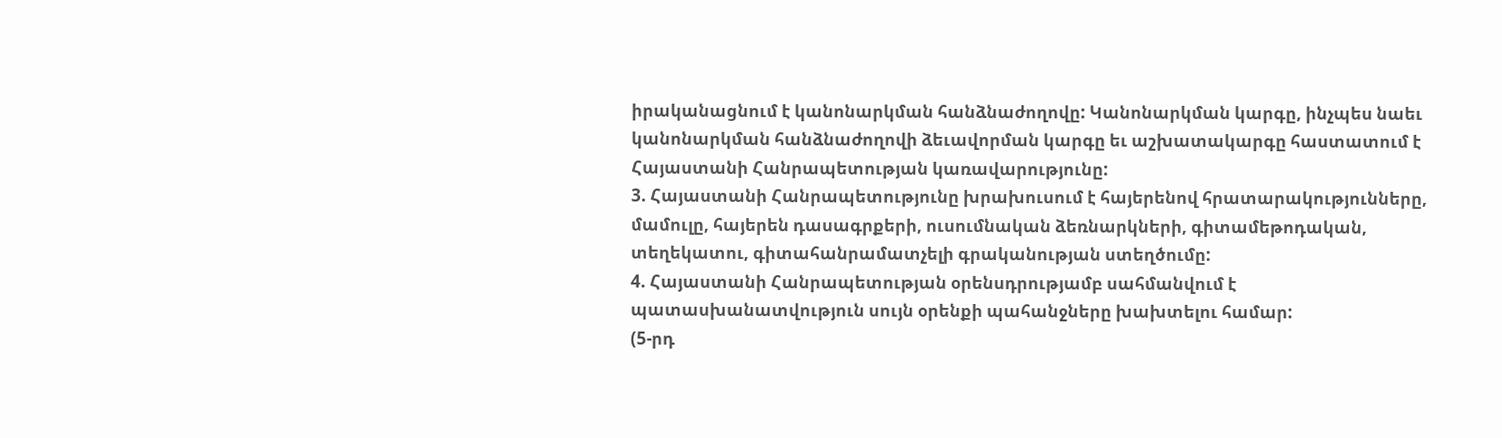իրականացնում է կանոնարկման հանձնաժողովը: Կանոնարկման կարգը, ինչպես նաեւ
կանոնարկման հանձնաժողովի ձեւավորման կարգը եւ աշխատակարգը հաստատում է
Հայաստանի Հանրապետության կառավարությունը:
3. Հայաստանի Հանրապետությունը խրախուսում է հայերենով հրատարակությունները,
մամուլը, հայերեն դասագրքերի, ուսումնական ձեռնարկների, գիտամեթոդական,
տեղեկատու, գիտահանրամատչելի գրականության ստեղծումը:
4. Հայաստանի Հանրապետության օրենսդրությամբ սահմանվում է
պատասխանատվություն սույն օրենքի պահանջները խախտելու համար:
(5-րդ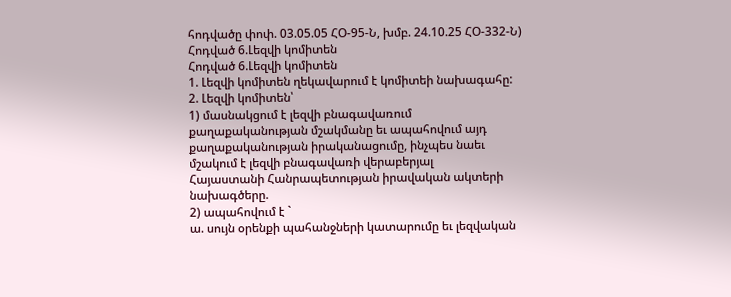հոդվածը փոփ. 03.05.05 ՀՕ-95-Ն, խմբ. 24.10.25 ՀՕ-332-Ն)
Հոդված 6.Լեզվի կոմիտեն
Հոդված 6.Լեզվի կոմիտեն
1. Լեզվի կոմիտեն ղեկավարում է կոմիտեի նախագահը:
2. Լեզվի կոմիտեն՝
1) մասնակցում է լեզվի բնագավառում քաղաքականության մշակմանը եւ ապահովում այդ
քաղաքականության իրականացումը, ինչպես նաեւ մշակում է լեզվի բնագավառի վերաբերյալ
Հայաստանի Հանրապետության իրավական ակտերի նախագծերը.
2) ապահովում է `
ա. սույն օրենքի պահանջների կատարումը եւ լեզվական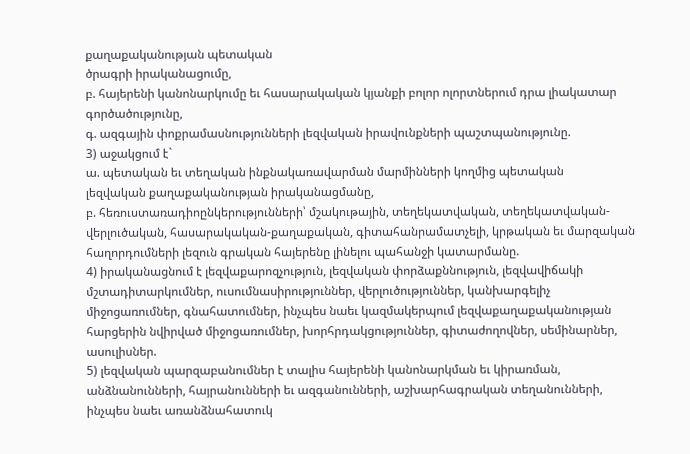քաղաքականության պետական
ծրագրի իրականացումը,
բ. հայերենի կանոնարկումը եւ հասարակական կյանքի բոլոր ոլորտներում դրա լիակատար
գործածությունը,
գ. ազգային փոքրամասնությունների լեզվական իրավունքների պաշտպանությունը.
3) աջակցում է`
ա. պետական եւ տեղական ինքնակառավարման մարմինների կողմից պետական
լեզվական քաղաքականության իրականացմանը,
բ. հեռուստառադիոընկերությունների՝ մշակութային, տեղեկատվական, տեղեկատվական-
վերլուծական, հասարակական-քաղաքական, գիտահանրամատչելի, կրթական եւ մարզական
հաղորդումների լեզուն գրական հայերենը լինելու պահանջի կատարմանը.
4) իրականացնում է լեզվաքարոզչություն, լեզվական փորձաքննություն, լեզվավիճակի
մշտադիտարկումներ, ուսումնասիրություններ, վերլուծություններ, կանխարգելիչ
միջոցառումներ, գնահատումներ, ինչպես նաեւ կազմակերպում լեզվաքաղաքականության
հարցերին նվիրված միջոցառումներ, խորհրդակցություններ, գիտաժողովներ, սեմինարներ,
ասուլիսներ.
5) լեզվական պարզաբանումներ է տալիս հայերենի կանոնարկման եւ կիրառման,
անձնանունների, հայրանունների եւ ազգանունների, աշխարհագրական տեղանունների,
ինչպես նաեւ առանձնահատուկ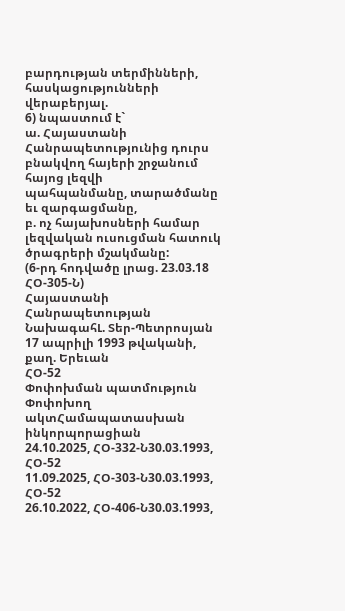բարդության տերմինների, հասկացությունների վերաբերյալ.
6) նպաստում է`
ա. Հայաստանի Հանրապետությունից դուրս բնակվող հայերի շրջանում հայոց լեզվի
պահպանմանը, տարածմանը եւ զարգացմանը,
բ. ոչ հայախոսների համար լեզվական ուսուցման հատուկ ծրագրերի մշակմանը:
(6-րդ հոդվածը լրաց. 23.03.18 ՀՕ-305-Ն)
Հայաստանի
Հանրապետության ՆախագահԼ. Տեր-Պետրոսյան
17 ապրիլի 1993 թվականի,
քաղ. Երեւան
ՀՕ-52
Փոփոխման պատմություն
Փոփոխող ակտՀամապատասխան ինկորպորացիան
24.10.2025, ՀՕ-332-Ն30.03.1993, ՀՕ-52
11.09.2025, ՀՕ-303-Ն30.03.1993, ՀՕ-52
26.10.2022, ՀՕ-406-Ն30.03.1993,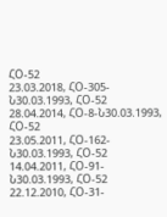ՀՕ-52
23.03.2018, ՀՕ-305-Ն30.03.1993, ՀՕ-52
28.04.2014, ՀՕ-8-Ն30.03.1993, ՀՕ-52
23.05.2011, ՀՕ-162-Ն30.03.1993, ՀՕ-52
14.04.2011, ՀՕ-91-Ն30.03.1993, ՀՕ-52
22.12.2010, ՀՕ-31-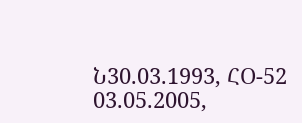Ն30.03.1993, ՀՕ-52
03.05.2005,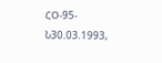ՀՕ-95-Ն30.03.1993,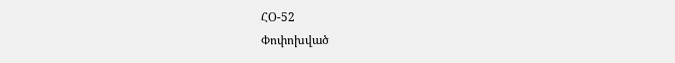ՀՕ-52
Փոփոխված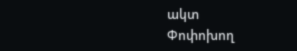ակտ
Փոփոխող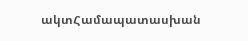ակտՀամապատասխան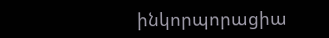ինկորպորացիա